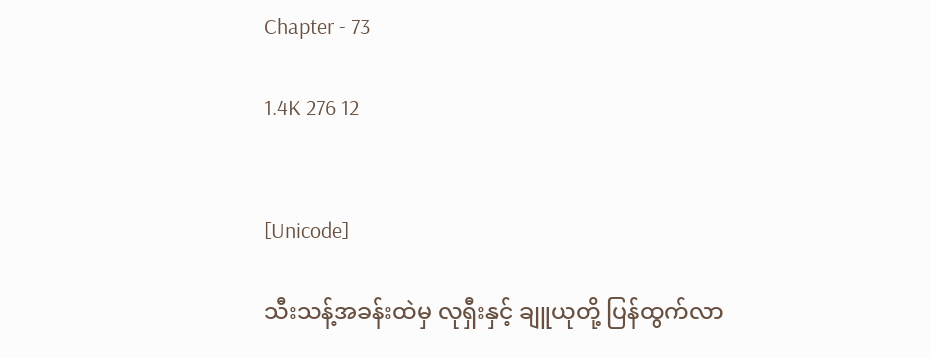Chapter - 73

1.4K 276 12


[Unicode]

သီးသန့်အခန်းထဲမှ လုရှီးနှင့် ချူယုတို့ ပြန်ထွက်လာ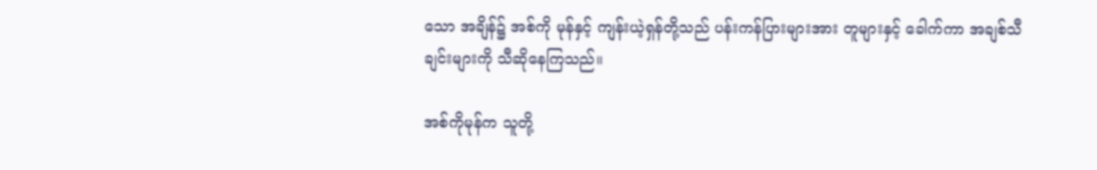သော အချိန်၌ အစ်ကို မုန်နှင့် ကျန်းယဲ့ရှန်တို့သည် ပန်းကန်ပြားများအား တူများနှင့် ခေါက်ကာ အချစ်သီချင်းများကို သီဆိုနေကြသည်။

အစ်ကိုမုန်က သူတို့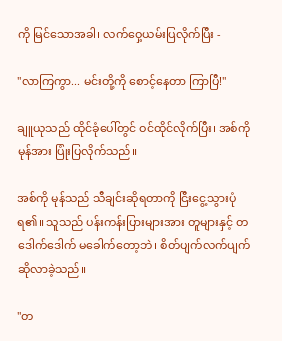ကို မြင်သောအခါ၊ လက်ဝှေ့ယမ်းပြလိုက်ပြီး -

"လာကြကွာ... မင်းတို့ကို စောင့်နေတာ ကြာပြီ!"

ချူယုသည် ထိုင်ခုံပေါ်တွင် ဝင်ထိုင်လိုက်ပြီး၊ အစ်ကို မုန်အား ပြုံးပြလိုက်သည်။

အစ်ကို မုန်သည် သီချင်းဆိုရတာကို ငြီးငွေ့သွားပုံရ၏။ သူသည် ပန်းကန်းပြားများအား တူများနှင့် တဒေါက်ဒေါက် မခေါက်တော့ဘဲ၊ စိတ်ပျက်လက်ပျက် ဆိုလာခဲ့သည်။

"တ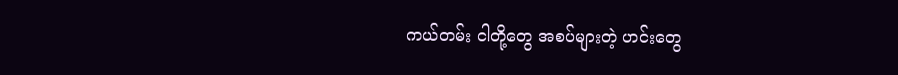ကယ်တမ်း ငါတို့တွေ အစပ်များတဲ့ ဟင်းတွေ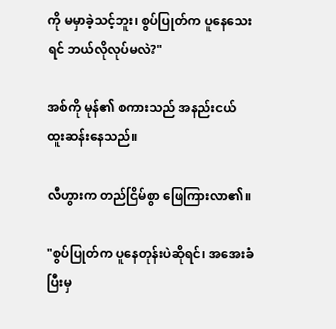ကို မမှာခဲ့သင့်ဘူး၊ စွပ်ပြုတ်က ပူနေသေးရင် ဘယ်လိုလုပ်မလဲ?"

အစ်ကို မုန်၏ စကားသည် အနည်းငယ် ထူးဆန်းနေသည်။

လီဟွားက တည်ငြိမ်စွာ ဖြေကြားလာ၏။

"စွပ်ပြုတ်က ပူနေတုန်းပဲဆိုရင်၊ အအေးခံပြီးမှ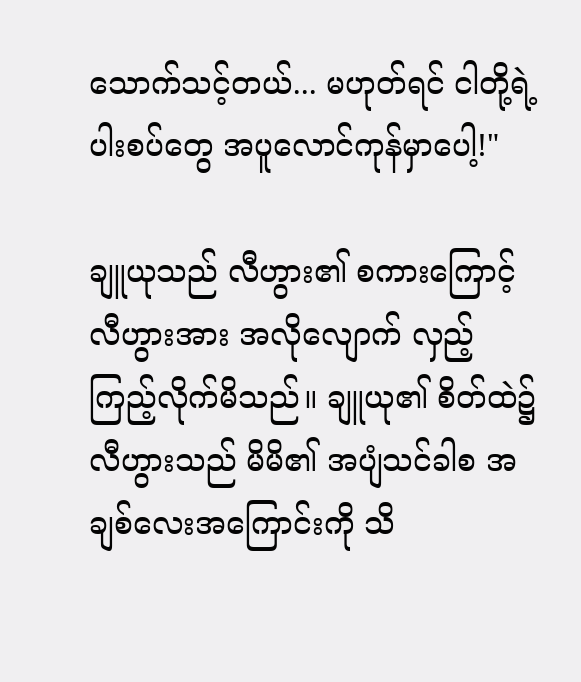သောက်သင့်တယ်... မဟုတ်ရင် ငါတို့ရဲ့ ပါးစပ်တွေ အပူလောင်ကုန်မှာပေါ့!"

ချူယုသည် လီဟွား၏ စကားကြောင့် လီဟွားအား အလိုလျောက် လှည့်ကြည့်လိုက်မိသည်။ ချူယု၏ စိတ်ထဲ၌
လီဟွားသည် မိမိ၏ အပျံသင်ခါစ အချစ်လေးအကြောင်းကို သိ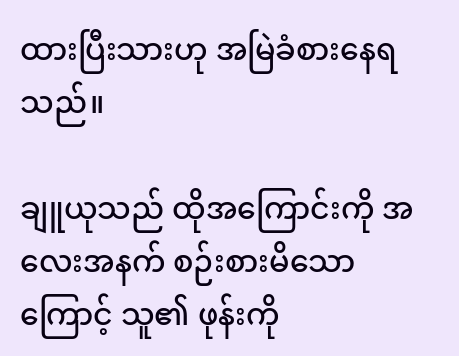ထားပြီးသားဟု အမြဲခံစားနေရသည်။

ချူယုသည် ထိုအကြောင်းကို အလေးအနက် ‌စဉ်းစားမိသောကြောင့် သူ၏ ဖုန်းကို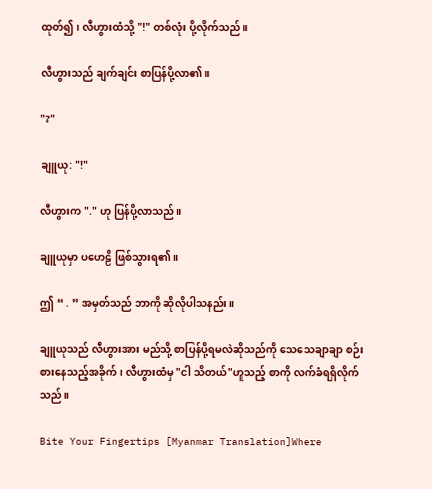ထုတ်၍၊ လီဟွားထံသို့ "!" တစ်လုံး ပို့လိုက်သည်။

လီဟွားသည် ချက်ချင်း စာပြန်ပို့လာ၏။

"?"

ချူယု: "!"

လီဟွားက "." ဟု ပြန်ပို့လာသည်။

ချူယုမှာ ပဟေဠိ ဖြစ်သွားရ၏။

ဤ “ . ” အမှတ်သည် ဘာကို ဆိုလိုပါသနည်း။

ချူယုသည် လီဟွားအား မည်သို့ စာပြန်ပို့ရမလဲဆိုသည်ကို သေသေချာချာ စဉ်းစားနေသည့်အခိုက်၊ လီဟွားထံမှ "ငါ သိတယ်"ဟူသည့် စာကို လက်ခံရရှိလိုက်သည်။

Bite Your Fingertips [Myanmar Translation]Where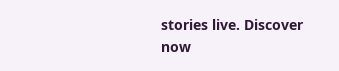stories live. Discover now